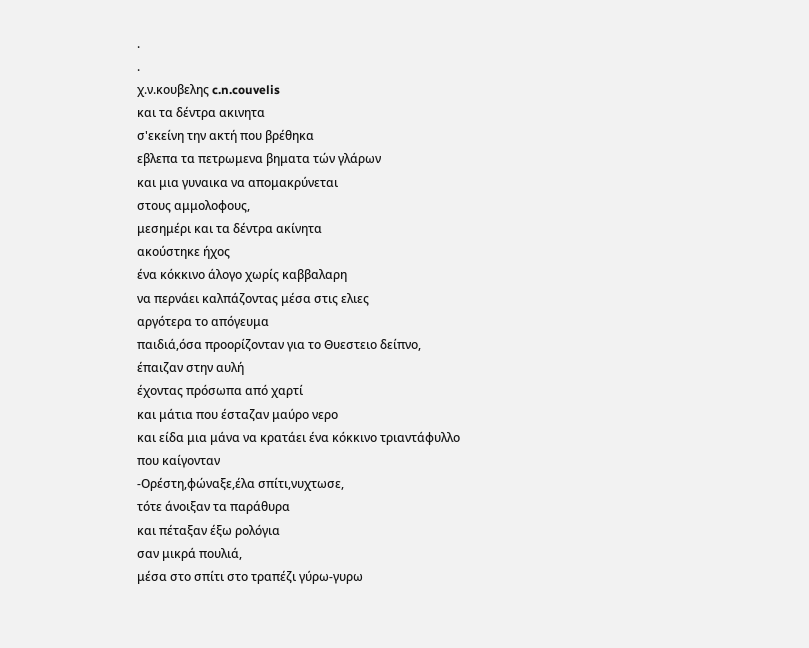.
.
χ.ν.κουβελης c.n.couvelis
και τα δέντρα ακινητα
σ'εκείνη την ακτή που βρέθηκα
εβλεπα τα πετρωμενα βηματα τών γλάρων
και μια γυναικα να απομακρύνεται
στους αμμολοφους,
μεσημέρι και τα δέντρα ακίνητα
ακούστηκε ήχος
ένα κόκκινο άλογο χωρίς καββαλαρη
να περνάει καλπάζοντας μέσα στις ελιες
αργότερα το απόγευμα
παιδιά,όσα προορίζονταν για το Θυεστειο δείπνο,
έπαιζαν στην αυλή
έχοντας πρόσωπα από χαρτί
και μάτια που έσταζαν μαύρο νερο
και είδα μια μάνα να κρατάει ένα κόκκινο τριαντάφυλλο
που καίγονταν
-Ορέστη,φώναξε,έλα σπίτι,νυχτωσε,
τότε άνοιξαν τα παράθυρα
και πέταξαν έξω ρολόγια
σαν μικρά πουλιά,
μέσα στο σπίτι στο τραπέζι γύρω-γυρω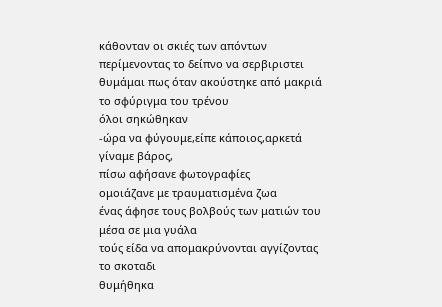κάθονταν οι σκιές των απόντων
περίμενοντας το δείπνο να σερβιριστει
θυμάμαι πως όταν ακούστηκε από μακριά
το σφύριγμα του τρένου
όλοι σηκώθηκαν
-ώρα να φύγουμε,είπε κάποιος,αρκετά
γίναμε βάρος,
πίσω αφήσανε φωτογραφίες
ομοιάζανε με τραυματισμένα ζωα
ένας άφησε τους βολβούς των ματιών του
μέσα σε μια γυάλα
τούς είδα να απομακρύνονται αγγίζοντας
το σκοταδι
θυμήθηκα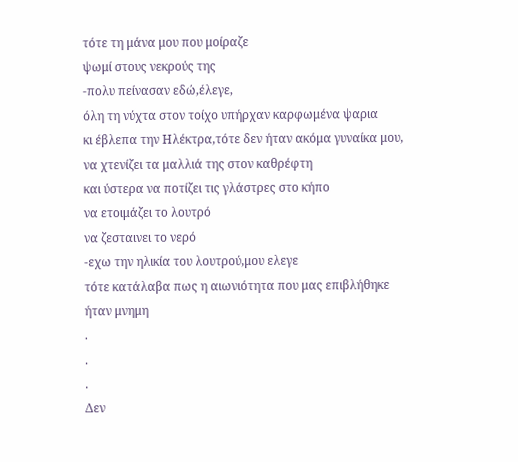τότε τη μάνα μου που μοίραζε
ψωμί στους νεκρούς της
-πολυ πείνασαν εδώ,έλεγε,
όλη τη νύχτα στον τοίχο υπήρχαν καρφωμένα ψαρια
κι έβλεπα την Ηλέκτρα,τότε δεν ήταν ακόμα γυναίκα μου,
να χτενίζει τα μαλλιά της στον καθρέφτη
και ύστερα να ποτίζει τις γλάστρες στο κήπο
να ετοιμάζει το λουτρό
να ζεσταινει το νερό
-εχω την ηλικία του λουτρού,μου ελεγε
τότε κατάλαβα πως η αιωνιότητα που μας επιβλήθηκε
ήταν μνημη
.
.
.
Δεν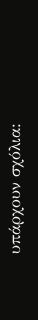υπάρχουν σχόλια: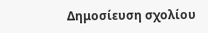Δημοσίευση σχολίου